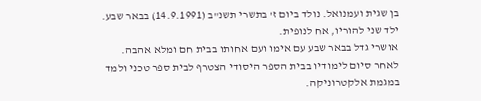בן שגית ועמנואל. נולד ביום ז' בתשרי תשנ"ב (14.9.1991) בבאר שבע. ילד שני להוריו, אח לנופית.
אושרי גדל בבאר שבע עם אימו ועם אחותו בבית חם ומלא אהבה.
לאחר סיום לימודיו בבית הספר היסודי הצטרף לבית ספר טכני ולמד במגמת אלקטרוניקה.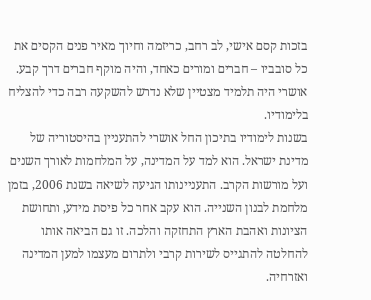בזכות קסם אישי, לב רחב, כריזמה וחיוך מאיר פנים הקסים את כל סובביו – חברים ומורים כאחד, והיה מוקף חברים דרך קבע. אושרי היה תלמיד מצטיין שלא נדרש להשקעה רבה כדי להצליח בלימודיו.
בשנות לימודיו בתיכון החל אושרי להתעניין בהיסטוריה של מדינת ישראל. הוא למד על המדינה, על המלחמות לאורך השנים ועל מורשות הקרב. התעניינותו הגיעה לשיאה בשנת 2006, בזמן מלחמת לבנון השנייה. הוא עקב אחר כל פיסת מידע, ותחושת הציונות ואהבת הארץ התחזקה והלכה. זו גם הביאה אותו להחלטה להתגייס לשירות קרבי ולתרום מעצמו למען המדינה ואזרחיה.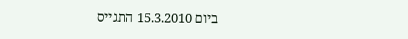ביום 15.3.2010 התגייס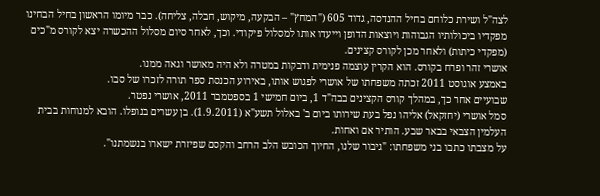לצה"ל ושירת כלוחם בחיל ההנדסה, גדוד 605 ("המחץ" – הבקעה, מיקוש, חבלה, צליחה). כבר מיומו הראשון בחיל הבחינו מפקדיו ביכולותיו הגבוהות ויוצאות הדופן וייעדו אותו למסלול פיקודי. וכך, לאחר סיום מסלול ההכשרה יצא לקורס מ"כים (מפקדי כיתות) ולאחר מכן לקורס קצינים.
אושרי זהר ופרח בקורס. הוא הקרין עוצמה פנימית ודבקות במטרה ולא היה מאושר וגאה ממנו.
באמצע אוגוסט 2011 זכתה משפחתו של אושרי לפגוש אותו, באירוע הכנסת ספר תורה לזכרו של סבו.
שבועיים אחר כך, במהלך קורס הקצינים בבה"ד 1, ביום חמישי 1 בספטמבר 2011, אושרי נפטר.
סמל אושרי (יחזקאל) אליהו נפל בעת שירותו ביום ב' באלול תשע"א (1.9.2011). בן עשרים בנופלו. הובא למנוחות בבית העלמין הצבאי בבאר שבע. הותיר אם ואחות.
על מצבתו כתבו בני משפחתו: "גיבור שלנו, החיוך הכובש הלב הרחב והקסם שפיזרת ישארו בנשמתנו".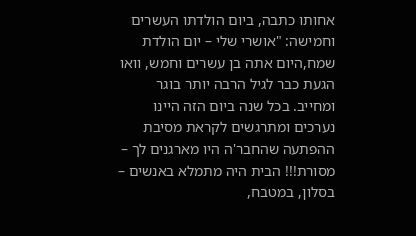אחותו כתבה, ביום הולדתו העשרים וחמישה: "אושרי שלי – יום הולדת שמח,היום אתה בן עשרים וחמש, וואו הגעת כבר לגיל הרבה יותר בוגר ומחייב. בכל שנה ביום הזה היינו נערכים ומתרגשים לקראת מסיבת ההפתעה שהחבר'ה היו מארגנים לך – מסורת!!! הבית היה מתמלא באנשים – בסלון, במטבח,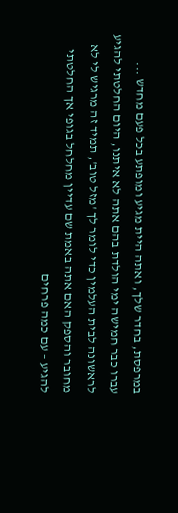במרפסת, בחדר שלך, ואתה היית מגיע ומופתע בכל פעם מחדש ...
עברו כבר חמישה ימי הולדת בהם אתה לא איתנו, היום החלטתי להגיע לראשונה לבית העלמין כדי לומר לך 'מזל טוב', תמיד זה מרגיש לי לא מחובר והספק האם אתה באמת שם עדיין מחלחל בגופי אך החלטתי להגיע – עם כמה פרחים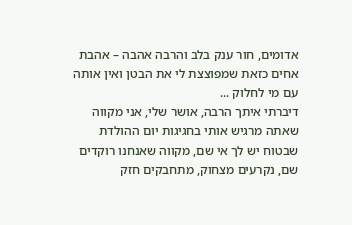אדומים, חור ענק בלב והרבה אהבה – אהבת אחים כזאת שמפוצצת לי את הבטן ואין אותה עם מי לחלוק ...
דיברתי איתך הרבה, אושר שלי, אני מקווה שאתה מרגיש אותי בחגיגות יום ההולדת שבטוח יש לך אי שם, מקווה שאנחנו רוקדים שם, נקרעים מצחוק, מתחבקים חזק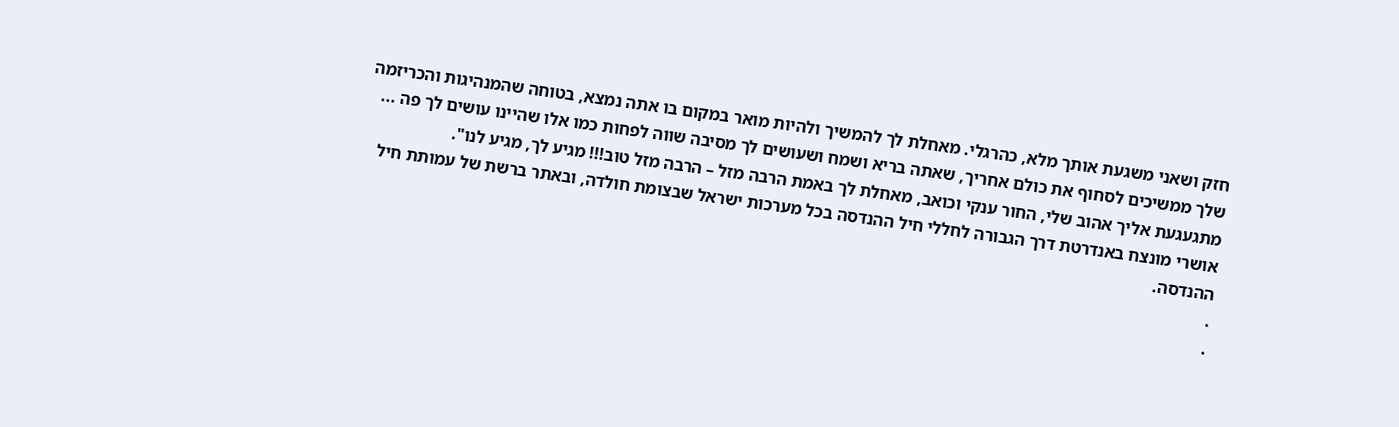חזק ושאני משגעת אותך מלא, כהרגלי. מאחלת לך להמשיך ולהיות מואר במקום בו אתה נמצא, בטוחה שהמנהיגות והכריזמה שלך ממשיכים לסחוף את כולם אחריך, שאתה בריא ושמח ושעושים לך מסיבה שווה לפחות כמו אלו שהיינו עושים לך פה ...
מתגעגעת אליך אהוב שלי, החור ענקי וכואב, מאחלת לך באמת הרבה מזל – הרבה מזל טוב!!! מגיע לך, מגיע לנו".
אושרי מונצח באנדרטת דרך הגבורה לחללי חיל ההנדסה בכל מערכות ישראל שבצומת חולדה, ובאתר ברשת של עמותת חיל ההנדסה.
.
.